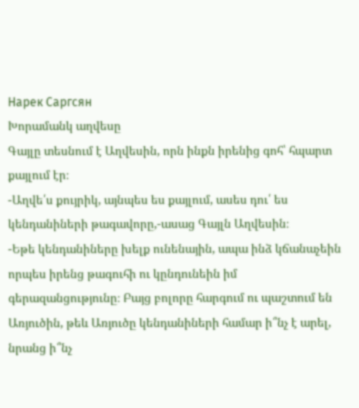Нарек Саргсян
Խորամանկ աղվեսը
Գայլը տեսնում է Աղվեսին, որն ինքն իրենից գոհ՝ հպարտ քայլում էր։
-Աղվե՛ս քույրիկ, այնպես ես քայլում, ասես դու՛ ես կենդանիների թագավորը,-ասաց Գայլն Աղվեսին։
-Եթե կենդանիները խելք ունենային, ապա ինձ կճանաչեին որպես իրենց թագուհի ու կընդունեին իմ գերազանցությունը։ Բայց բոլորը հարգում ու պաշտում են Առյուծին, թեև Առյուծը կենդանիների համար ի՞նչ է արել, նրանց ի՞նչ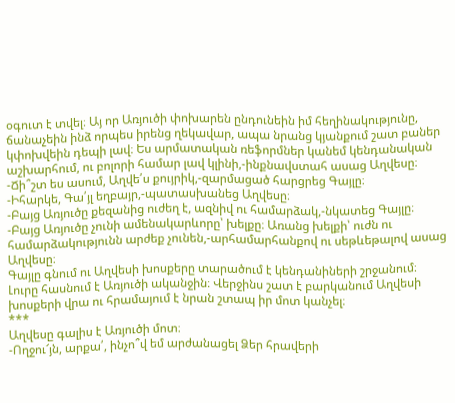օգուտ է տվել։ Այ որ Առյուծի փոխարեն ընդունեին իմ հեղինակությունը, ճանաչեին ինձ որպես իրենց ղեկավար, ապա նրանց կյանքում շատ բաներ կփոխվեին դեպի լավ։ Ես արմատական ռեֆորմներ կանեմ կենդանական աշխարհում, ու բոլորի համար լավ կլինի,-ինքնավստահ ասաց Աղվեսը։
-Ճի՞շտ ես ասում, Աղվե՛ս քույրիկ,-զարմացած հարցրեց Գայլը։
-Իհարկե, Գա՛յլ եղբայր,-պատասխանեց Աղվեսը։
-Բայց Առյուծը քեզանից ուժեղ է, ազնիվ ու համարձակ,-նկատեց Գայլը։
-Բայց Առյուծը չունի ամենակարևորը՝ խելքը։ Առանց խելքի՝ ուժն ու համարձակությունն արժեք չունեն,-արհամարհանքով ու սեթևեթալով ասաց Աղվեսը։
Գայլը գնում ու Աղվեսի խոսքերը տարածում է կենդանիների շրջանում։ Լուրը հասնում է Առյուծի ականջին։ Վերջինս շատ է բարկանում Աղվեսի խոսքերի վրա ու հրամայում է նրան շտապ իր մոտ կանչել։
***
Աղվեսը գալիս է Առյուծի մոտ։
-Ողջու՜յն, արքա՛, ինչո՞վ եմ արժանացել Ձեր հրավերի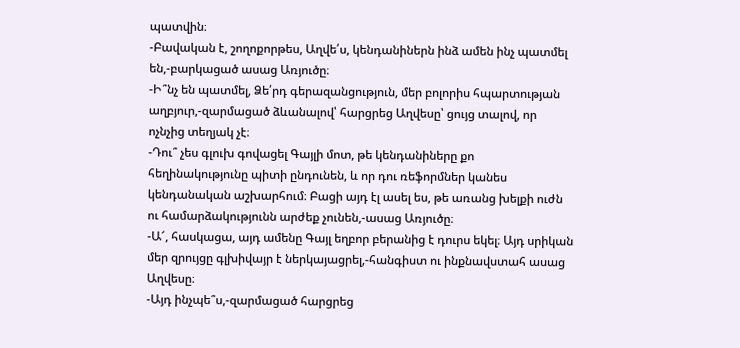պատվին։
-Բավական է, շողոքորթես, Աղվե՛ս, կենդանիներն ինձ ամեն ինչ պատմել են,-բարկացած ասաց Առյուծը։
-Ի՞նչ են պատմել, Ձե՛րդ գերազանցություն, մեր բոլորիս հպարտության աղբյուր,-զարմացած ձևանալով՝ հարցրեց Աղվեսը՝ ցույց տալով, որ ոչնչից տեղյակ չէ։
-Դու՞ չես գլուխ գովացել Գայլի մոտ, թե կենդանիները քո հեղինակությունը պիտի ընդունեն, և որ դու ռեֆորմներ կանես կենդանական աշխարհում։ Բացի այդ էլ ասել ես, թե առանց խելքի ուժն ու համարձակությունն արժեք չունեն,-ասաց Առյուծը։
-Ա՜, հասկացա, այդ ամենը Գայլ եղբոր բերանից է դուրս եկել։ Այդ սրիկան մեր զրույցը գլխիվայր է ներկայացրել,-հանգիստ ու ինքնավստահ ասաց Աղվեսը։
-Այդ ինչպե՞ս,-զարմացած հարցրեց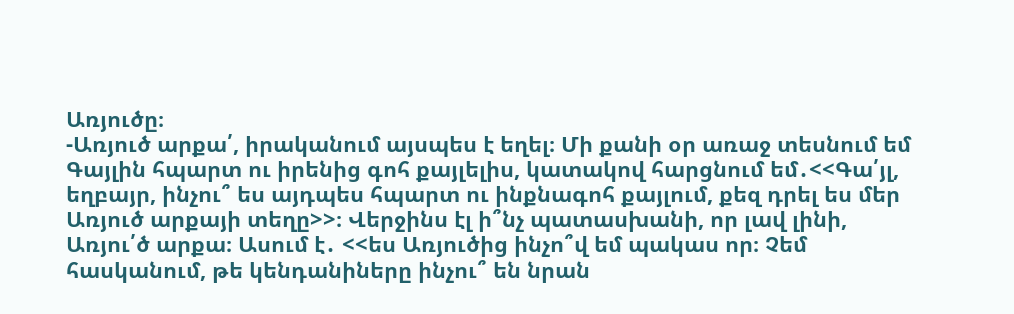Առյուծը։
-Առյուծ արքա՛, իրականում այսպես է եղել։ Մի քանի օր առաջ տեսնում եմ Գայլին հպարտ ու իրենից գոհ քայլելիս, կատակով հարցնում եմ․<<Գա՛յլ,
եղբայր, ինչու՞ ես այդպես հպարտ ու ինքնագոհ քայլում, քեզ դրել ես մեր Առյուծ արքայի տեղը>>։ Վերջինս էլ ի՞նչ պատասխանի, որ լավ լինի, Առյու՛ծ արքա։ Ասում է․ <<ես Առյուծից ինչո՞վ եմ պակաս որ։ Չեմ
հասկանում, թե կենդանիները ինչու՞ են նրան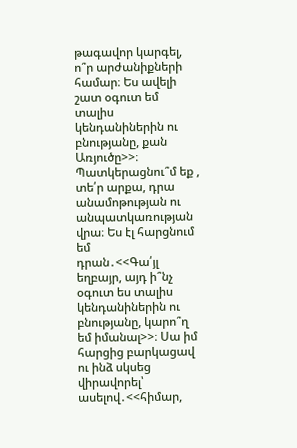թագավոր կարգել, ո՞ր արժանիքների համար։ Ես ավելի շատ օգուտ եմ տալիս կենդանիներին ու բնությանը, քան Առյուծը>>։ Պատկերացնու՞մ եք , տե՛ր արքա, դրա անամոթության ու անպատկառության վրա։ Ես էլ հարցնում եմ
դրան․<<Գա՛յլ եղբայր, այդ ի՞նչ օգուտ ես տալիս կենդանիներին ու բնությանը, կարո՞ղ եմ իմանալ>>։ Սա իմ հարցից բարկացավ ու ինձ սկսեց վիրավորել՝ ասելով․<<հիմար,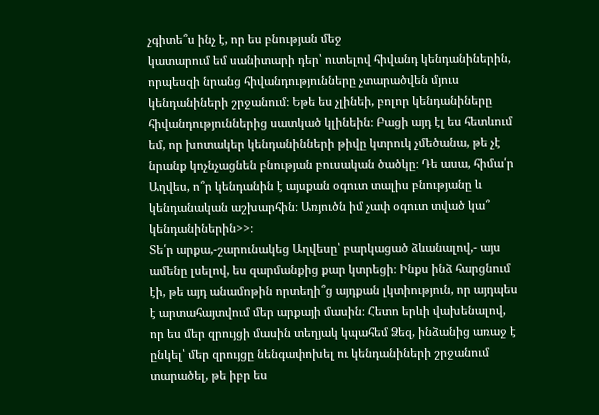չգիտե՞ս ինչ է, որ ես բնության մեջ
կատարում եմ սանիտարի դեր՝ ուտելով հիվանդ կենդանիներին, որպեսզի նրանց հիվանդությունները չտարածվեն մյուս կենդանիների շրջանում։ Եթե ես չլինեի, բոլոր կենդանիները հիվանդություններից սատկած կլինեին։ Բացի այդ էլ ես հետևում եմ, որ խոտակեր կենդանինների թիվը կտրուկ չմեծանա, թե չէ նրանք կոչնչացնեն բնության բուսական ծածկը։ Դե ասա, հիմա՛ր Աղվես, ո՞ր կենդանին է այսքան օգուտ տալիս բնությանը և
կենդանական աշխարհին։ Առյուծն իմ չափ օգուտ տված կա՞ կենդանիներին>>։
Տե՛ր արքա,-շարունակեց Աղվեսը՝ բարկացած ձևանալով,- այս ամենը լսելով, ես զարմանքից քար կտրեցի։ Ինքս ինձ հարցնում էի, թե այդ անամոթին որտեղի՞ց այդքան լկտիություն, որ այդպես է արտահայտվում մեր արքայի մասին։ Հետո երևի վախենալով, որ ես մեր զրույցի մասին տեղյակ կպահեմ Ձեզ, ինձանից առաջ է ընկել՝ մեր զրույցը նենգափոխել ու կենդանիների շրջանում տարածել, թե իբր ես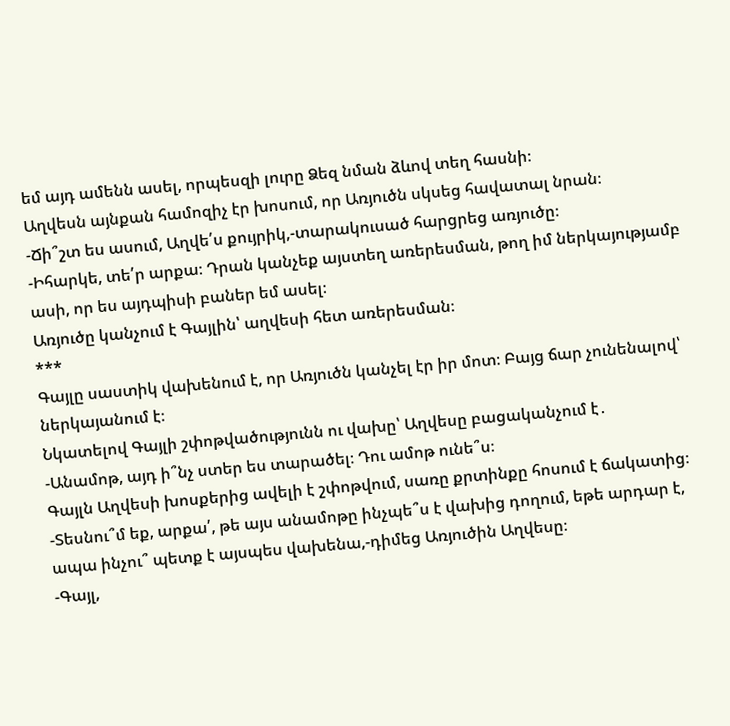եմ այդ ամենն ասել, որպեսզի լուրը Ձեզ նման ձևով տեղ հասնի։
Աղվեսն այնքան համոզիչ էր խոսում, որ Առյուծն սկսեց հավատալ նրան։
-Ճի՞շտ ես ասում, Աղվե՛ս քույրիկ,-տարակուսած հարցրեց առյուծը։
-Իհարկե, տե՛ր արքա։ Դրան կանչեք այստեղ առերեսման, թող իմ ներկայությամբ ասի, որ ես այդպիսի բաներ եմ ասել։
Առյուծը կանչում է Գայլին՝ աղվեսի հետ առերեսման։
***
Գայլը սաստիկ վախենում է, որ Առյուծն կանչել էր իր մոտ։ Բայց ճար չունենալով՝ ներկայանում է։
Նկատելով Գայլի շփոթվածությունն ու վախը՝ Աղվեսը բացականչում է․
-Անամոթ, այդ ի՞նչ ստեր ես տարածել։ Դու ամոթ ունե՞ս։
Գայլն Աղվեսի խոսքերից ավելի է շփոթվում, սառը քրտինքը հոսում է ճակատից։
-Տեսնու՞մ եք, արքա՛, թե այս անամոթը ինչպե՞ս է վախից դողում, եթե արդար է, ապա ինչու՞ պետք է այսպես վախենա,-դիմեց Առյուծին Աղվեսը։
-Գայլ,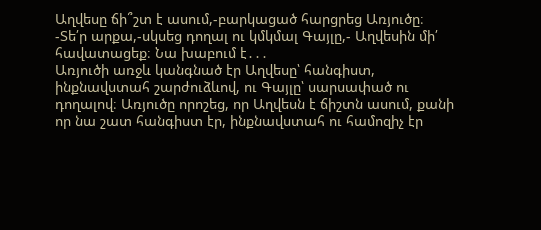Աղվեսը ճի՞շտ է ասում,-բարկացած հարցրեց Առյուծը։
-Տե՛ր արքա,-սկսեց դողալ ու կմկմալ Գայլը,- Աղվեսին մի՛ հավատացեք։ Նա խաբում է․․․
Առյուծի առջև կանգնած էր Աղվեսը՝ հանգիստ, ինքնավստահ շարժուձևով, ու Գայլը՝ սարսափած ու դողալով։ Առյուծը որոշեց, որ Աղվեսն է ճիշտն ասում, քանի որ նա շատ հանգիստ էր, ինքնավստահ ու համոզիչ էր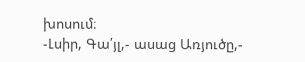խոսում։
-Լսիր, Գա՛յլ,- ասաց Առյուծը,-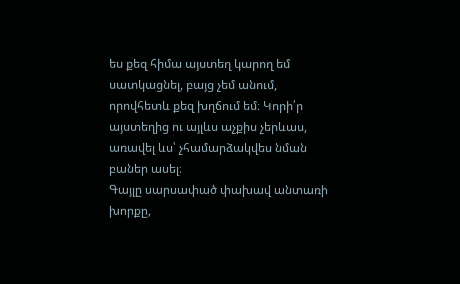ես քեզ հիմա այստեղ կարող եմ սատկացնել, բայց չեմ անում, որովհետև քեզ խղճում եմ։ Կորի՛ր այստեղից ու այլևս աչքիս չերևաս, առավել ևս՝ չհամարձակվես նման բաներ ասել։
Գայլը սարսափած փախավ անտառի խորքը,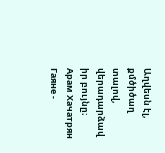Աղվեսն էլ, քմծիծաղ տալով, վերադարձավ իր բույնը։
Арам Хачатрян
Гаяне -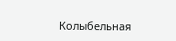Колыбельная